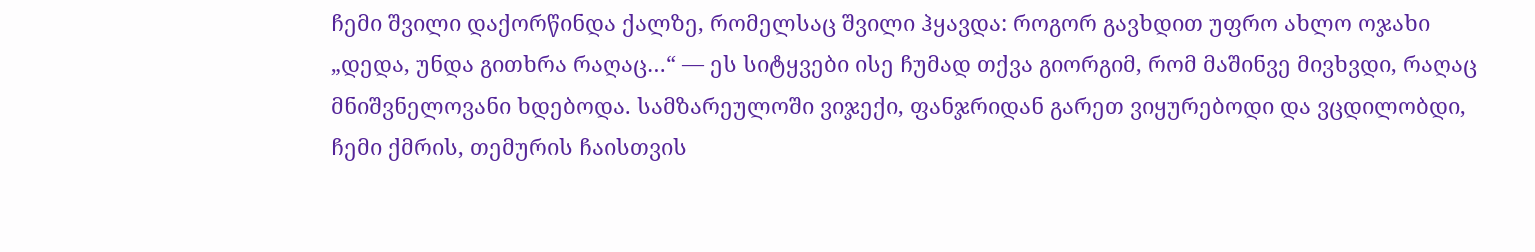ჩემი შვილი დაქორწინდა ქალზე, რომელსაც შვილი ჰყავდა: როგორ გავხდით უფრო ახლო ოჯახი
„დედა, უნდა გითხრა რაღაც…“ — ეს სიტყვები ისე ჩუმად თქვა გიორგიმ, რომ მაშინვე მივხვდი, რაღაც მნიშვნელოვანი ხდებოდა. სამზარეულოში ვიჯექი, ფანჯრიდან გარეთ ვიყურებოდი და ვცდილობდი, ჩემი ქმრის, თემურის ჩაისთვის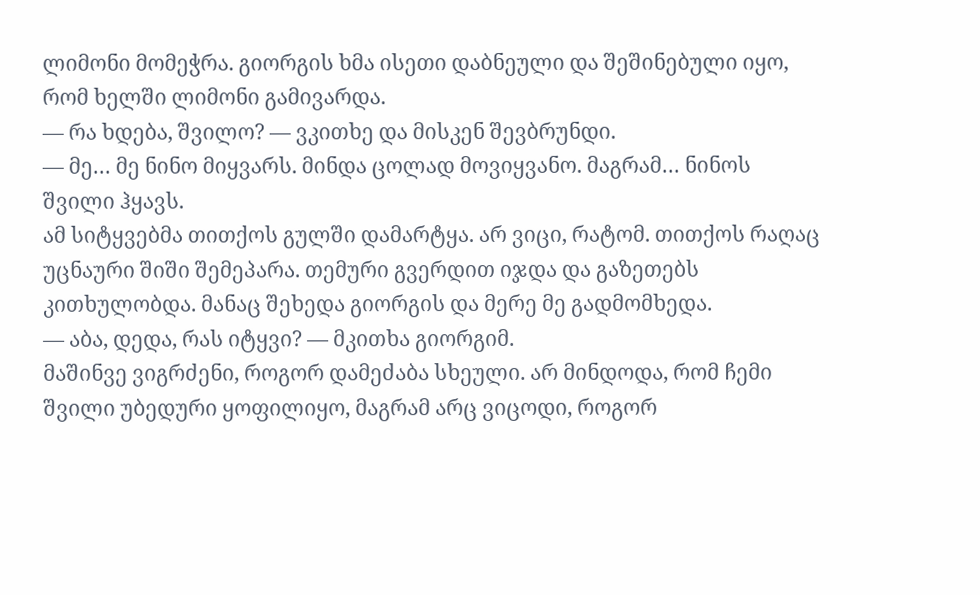ლიმონი მომეჭრა. გიორგის ხმა ისეთი დაბნეული და შეშინებული იყო, რომ ხელში ლიმონი გამივარდა.
— რა ხდება, შვილო? — ვკითხე და მისკენ შევბრუნდი.
— მე… მე ნინო მიყვარს. მინდა ცოლად მოვიყვანო. მაგრამ… ნინოს შვილი ჰყავს.
ამ სიტყვებმა თითქოს გულში დამარტყა. არ ვიცი, რატომ. თითქოს რაღაც უცნაური შიში შემეპარა. თემური გვერდით იჯდა და გაზეთებს კითხულობდა. მანაც შეხედა გიორგის და მერე მე გადმომხედა.
— აბა, დედა, რას იტყვი? — მკითხა გიორგიმ.
მაშინვე ვიგრძენი, როგორ დამეძაბა სხეული. არ მინდოდა, რომ ჩემი შვილი უბედური ყოფილიყო, მაგრამ არც ვიცოდი, როგორ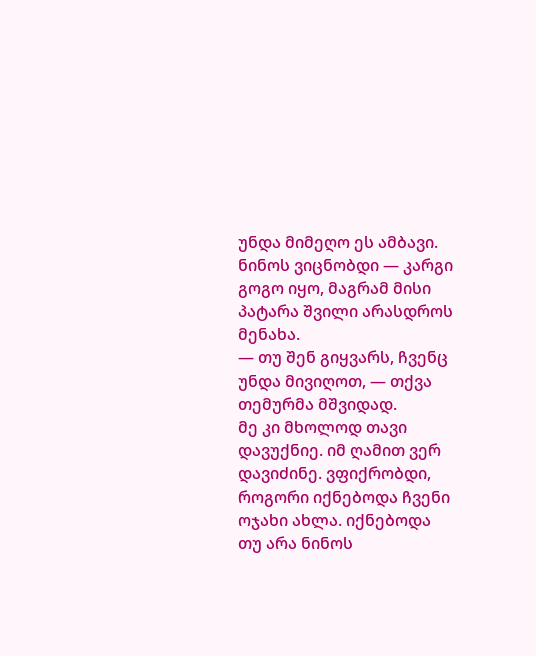უნდა მიმეღო ეს ამბავი. ნინოს ვიცნობდი — კარგი გოგო იყო, მაგრამ მისი პატარა შვილი არასდროს მენახა.
— თუ შენ გიყვარს, ჩვენც უნდა მივიღოთ, — თქვა თემურმა მშვიდად.
მე კი მხოლოდ თავი დავუქნიე. იმ ღამით ვერ დავიძინე. ვფიქრობდი, როგორი იქნებოდა ჩვენი ოჯახი ახლა. იქნებოდა თუ არა ნინოს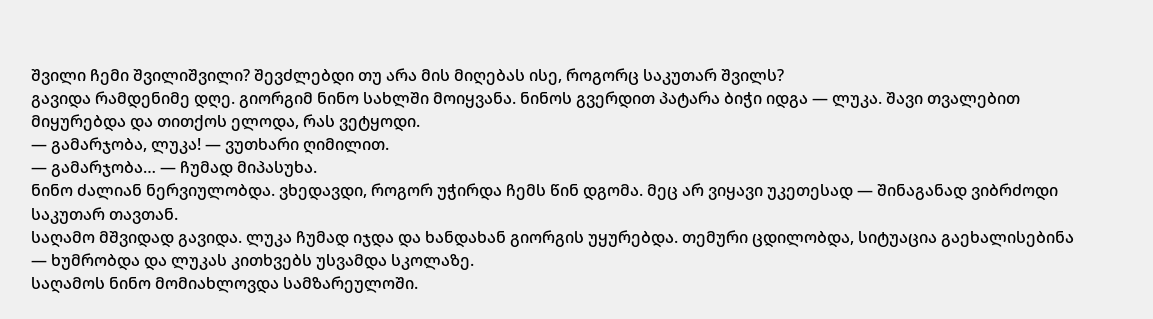შვილი ჩემი შვილიშვილი? შევძლებდი თუ არა მის მიღებას ისე, როგორც საკუთარ შვილს?
გავიდა რამდენიმე დღე. გიორგიმ ნინო სახლში მოიყვანა. ნინოს გვერდით პატარა ბიჭი იდგა — ლუკა. შავი თვალებით მიყურებდა და თითქოს ელოდა, რას ვეტყოდი.
— გამარჯობა, ლუკა! — ვუთხარი ღიმილით.
— გამარჯობა… — ჩუმად მიპასუხა.
ნინო ძალიან ნერვიულობდა. ვხედავდი, როგორ უჭირდა ჩემს წინ დგომა. მეც არ ვიყავი უკეთესად — შინაგანად ვიბრძოდი საკუთარ თავთან.
საღამო მშვიდად გავიდა. ლუკა ჩუმად იჯდა და ხანდახან გიორგის უყურებდა. თემური ცდილობდა, სიტუაცია გაეხალისებინა — ხუმრობდა და ლუკას კითხვებს უსვამდა სკოლაზე.
საღამოს ნინო მომიახლოვდა სამზარეულოში.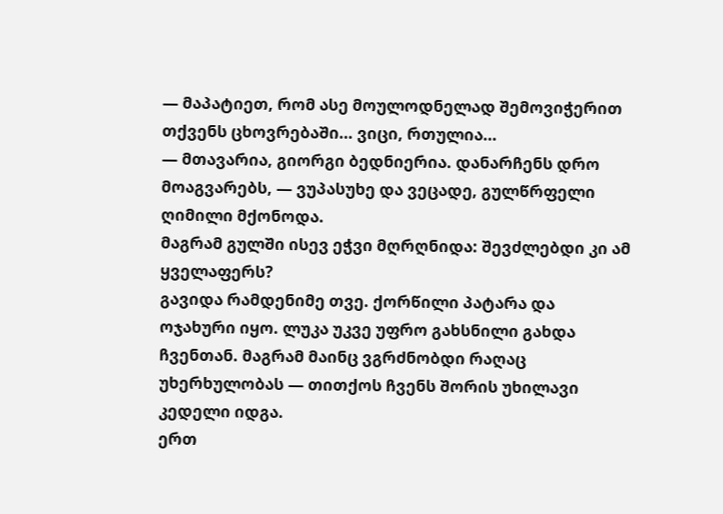— მაპატიეთ, რომ ასე მოულოდნელად შემოვიჭერით თქვენს ცხოვრებაში… ვიცი, რთულია…
— მთავარია, გიორგი ბედნიერია. დანარჩენს დრო მოაგვარებს, — ვუპასუხე და ვეცადე, გულწრფელი ღიმილი მქონოდა.
მაგრამ გულში ისევ ეჭვი მღრღნიდა: შევძლებდი კი ამ ყველაფერს?
გავიდა რამდენიმე თვე. ქორწილი პატარა და ოჯახური იყო. ლუკა უკვე უფრო გახსნილი გახდა ჩვენთან. მაგრამ მაინც ვგრძნობდი რაღაც უხერხულობას — თითქოს ჩვენს შორის უხილავი კედელი იდგა.
ერთ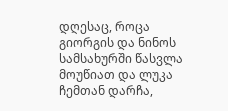დღესაც, როცა გიორგის და ნინოს სამსახურში წასვლა მოუწიათ და ლუკა ჩემთან დარჩა,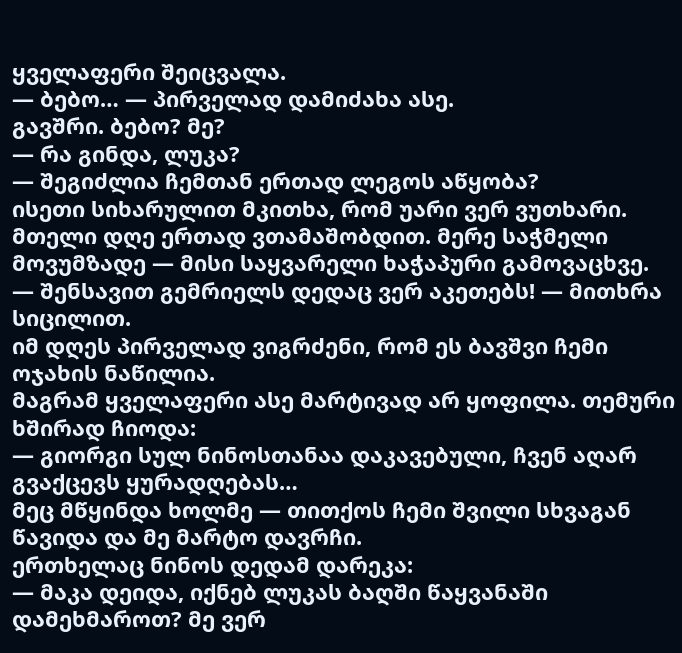ყველაფერი შეიცვალა.
— ბებო… — პირველად დამიძახა ასე.
გავშრი. ბებო? მე?
— რა გინდა, ლუკა?
— შეგიძლია ჩემთან ერთად ლეგოს აწყობა?
ისეთი სიხარულით მკითხა, რომ უარი ვერ ვუთხარი. მთელი დღე ერთად ვთამაშობდით. მერე საჭმელი მოვუმზადე — მისი საყვარელი ხაჭაპური გამოვაცხვე.
— შენსავით გემრიელს დედაც ვერ აკეთებს! — მითხრა სიცილით.
იმ დღეს პირველად ვიგრძენი, რომ ეს ბავშვი ჩემი ოჯახის ნაწილია.
მაგრამ ყველაფერი ასე მარტივად არ ყოფილა. თემური ხშირად ჩიოდა:
— გიორგი სულ ნინოსთანაა დაკავებული, ჩვენ აღარ გვაქცევს ყურადღებას…
მეც მწყინდა ხოლმე — თითქოს ჩემი შვილი სხვაგან წავიდა და მე მარტო დავრჩი.
ერთხელაც ნინოს დედამ დარეკა:
— მაკა დეიდა, იქნებ ლუკას ბაღში წაყვანაში დამეხმაროთ? მე ვერ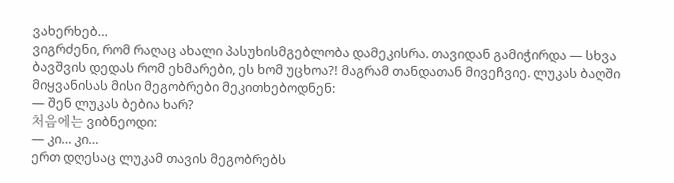ვახერხებ…
ვიგრძენი, რომ რაღაც ახალი პასუხისმგებლობა დამეკისრა. თავიდან გამიჭირდა — სხვა ბავშვის დედას რომ ეხმარები, ეს ხომ უცხოა?! მაგრამ თანდათან მივეჩვიე. ლუკას ბაღში მიყვანისას მისი მეგობრები მეკითხებოდნენ:
— შენ ლუკას ბებია ხარ?
처음에는 ვიბნეოდი:
— კი… კი…
ერთ დღესაც ლუკამ თავის მეგობრებს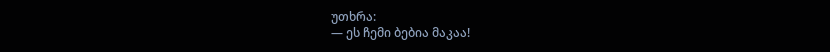უთხრა:
— ეს ჩემი ბებია მაკაა!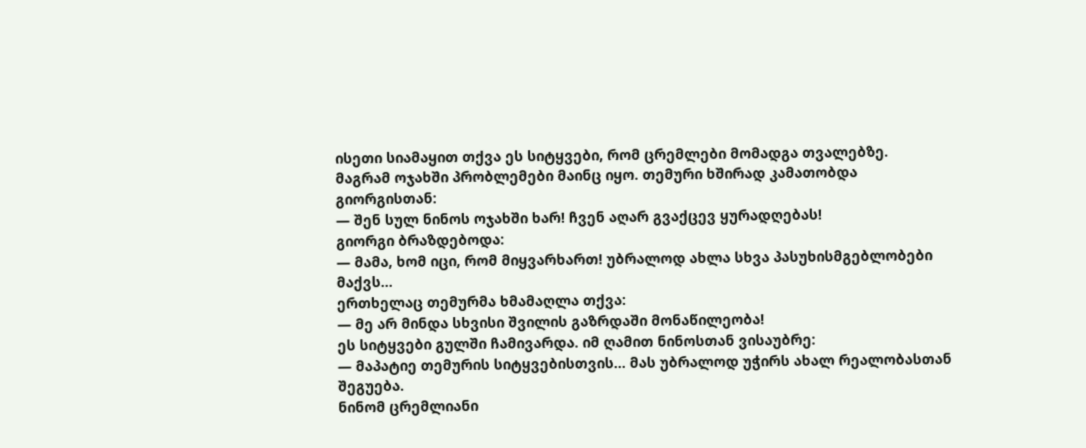ისეთი სიამაყით თქვა ეს სიტყვები, რომ ცრემლები მომადგა თვალებზე.
მაგრამ ოჯახში პრობლემები მაინც იყო. თემური ხშირად კამათობდა გიორგისთან:
— შენ სულ ნინოს ოჯახში ხარ! ჩვენ აღარ გვაქცევ ყურადღებას!
გიორგი ბრაზდებოდა:
— მამა, ხომ იცი, რომ მიყვარხართ! უბრალოდ ახლა სხვა პასუხისმგებლობები მაქვს…
ერთხელაც თემურმა ხმამაღლა თქვა:
— მე არ მინდა სხვისი შვილის გაზრდაში მონაწილეობა!
ეს სიტყვები გულში ჩამივარდა. იმ ღამით ნინოსთან ვისაუბრე:
— მაპატიე თემურის სიტყვებისთვის… მას უბრალოდ უჭირს ახალ რეალობასთან შეგუება.
ნინომ ცრემლიანი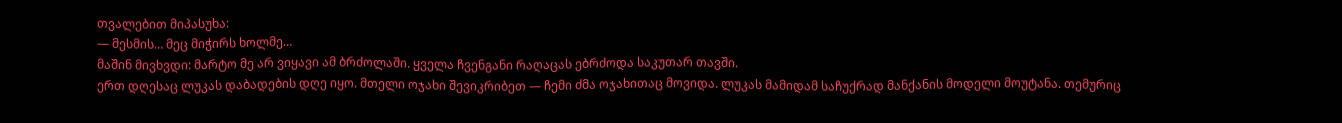თვალებით მიპასუხა:
— მესმის… მეც მიჭირს ხოლმე…
მაშინ მივხვდი: მარტო მე არ ვიყავი ამ ბრძოლაში. ყველა ჩვენგანი რაღაცას ებრძოდა საკუთარ თავში.
ერთ დღესაც ლუკას დაბადების დღე იყო. მთელი ოჯახი შევიკრიბეთ — ჩემი ძმა ოჯახითაც მოვიდა. ლუკას მამიდამ საჩუქრად მანქანის მოდელი მოუტანა. თემურიც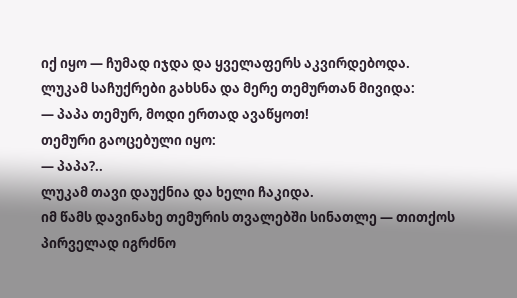იქ იყო — ჩუმად იჯდა და ყველაფერს აკვირდებოდა.
ლუკამ საჩუქრები გახსნა და მერე თემურთან მივიდა:
— პაპა თემურ, მოდი ერთად ავაწყოთ!
თემური გაოცებული იყო:
— პაპა?..
ლუკამ თავი დაუქნია და ხელი ჩაკიდა.
იმ წამს დავინახე თემურის თვალებში სინათლე — თითქოს პირველად იგრძნო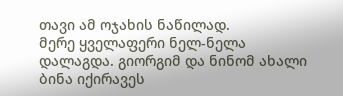თავი ამ ოჯახის ნაწილად.
მერე ყველაფერი ნელ-ნელა დალაგდა. გიორგიმ და ნინომ ახალი ბინა იქირავეს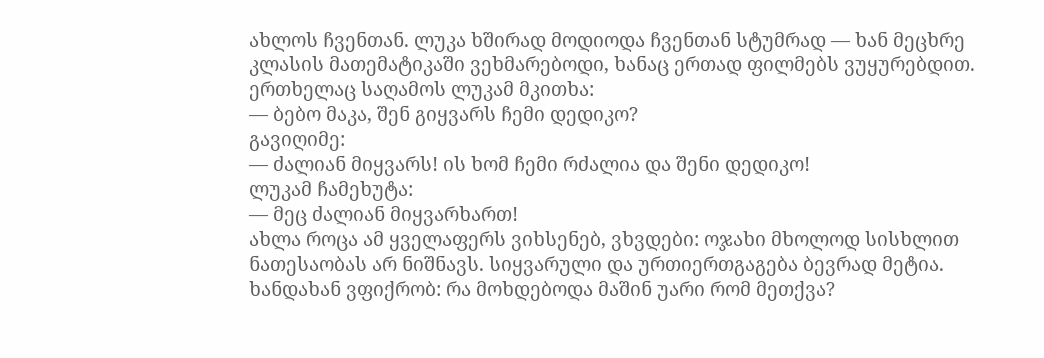ახლოს ჩვენთან. ლუკა ხშირად მოდიოდა ჩვენთან სტუმრად — ხან მეცხრე კლასის მათემატიკაში ვეხმარებოდი, ხანაც ერთად ფილმებს ვუყურებდით.
ერთხელაც საღამოს ლუკამ მკითხა:
— ბებო მაკა, შენ გიყვარს ჩემი დედიკო?
გავიღიმე:
— ძალიან მიყვარს! ის ხომ ჩემი რძალია და შენი დედიკო!
ლუკამ ჩამეხუტა:
— მეც ძალიან მიყვარხართ!
ახლა როცა ამ ყველაფერს ვიხსენებ, ვხვდები: ოჯახი მხოლოდ სისხლით ნათესაობას არ ნიშნავს. სიყვარული და ურთიერთგაგება ბევრად მეტია.
ხანდახან ვფიქრობ: რა მოხდებოდა მაშინ უარი რომ მეთქვა?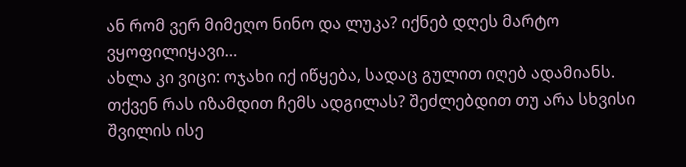ან რომ ვერ მიმეღო ნინო და ლუკა? იქნებ დღეს მარტო ვყოფილიყავი…
ახლა კი ვიცი: ოჯახი იქ იწყება, სადაც გულით იღებ ადამიანს.
თქვენ რას იზამდით ჩემს ადგილას? შეძლებდით თუ არა სხვისი შვილის ისე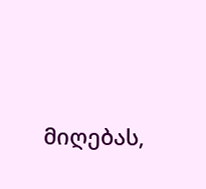მიღებას,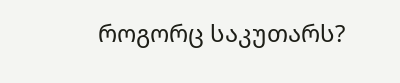როგორც საკუთარს?